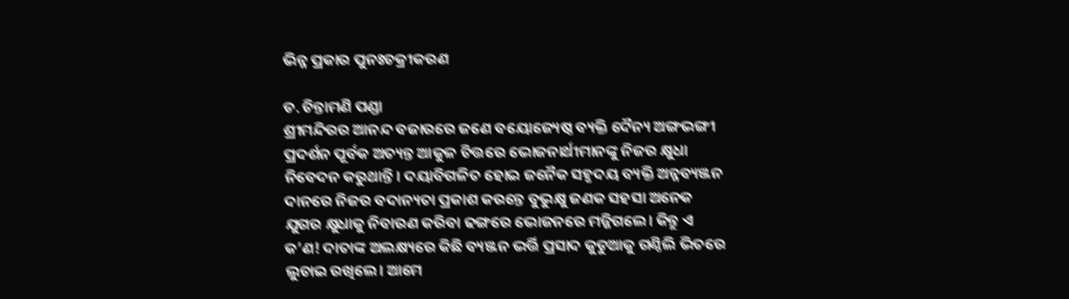ଭିନ୍ନ ପ୍ରକାର ପୁନଃଚକ୍ରୀକରଣ

ଡ. ଚିନ୍ତାମଣି ପଣ୍ଡା
ଶ୍ରୀମନ୍ଦିରର ଆନନ୍ଦ ବଜାରରେ ଜଣେ ବୟୋଜ୍ୟେଷ୍ଠ ବ୍ୟକ୍ତି ଦୈନ୍ୟ ଅଙ୍ଗଭଙ୍ଗୀ ପ୍ରଦର୍ଶନ ପୂର୍ବକ ଅତ୍ୟନ୍ତ ଆକୁଳ ଚିତ୍ତରେ ଭୋଜନାର୍ଥୀମାନଙ୍କୁ ନିଜର କ୍ଷୁଧା ନିବେଦନ କରୁଥାନ୍ତି। ଦୟାବିଗଳିତ ହୋଇ ଜନୈକ ସହୃଦୟ ବ୍ୟକ୍ତି ଅନ୍ନବ୍ୟଞ୍ଜନ ଦାନରେ ନିଜର ବଦାନ୍ୟତା ପ୍ରକାଶ କରନ୍ତେ ବୁଭୁକ୍ଷୁ ଜଣକ ସହସା ଅନେକ ଯୁଗର କ୍ଷୁଧାକୁ ନିବାରଣ କରିବା ଢଙ୍ଗରେ ଭୋଜନରେ ମଜ୍ଜିଗଲେ। କିନ୍ତୁ ଏ କ’ଣ! ଦାତାଙ୍କ ଅଲକ୍ଷ୍ୟରେ କିଛି ବ୍ୟଞ୍ଜନ ଭର୍ତ୍ତି ପ୍ରସାଦ କୁଡୁଆକୁ ଗଣ୍ଠିଲି ଭିତରେ ଲୁଚାଇ ରଖିଲେ। ଆମେ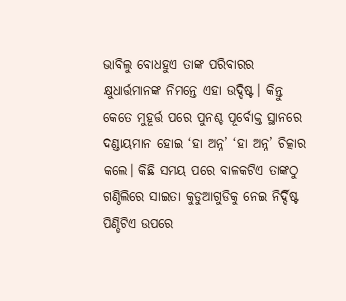ଭାବିଲୁ ବୋଧହୁଏ ତାଙ୍କ ପରିବାରର କ୍ଷୁଧାର୍ତ୍ତମାନଙ୍କ ନିମନ୍ତେ ଏହା ଉଦ୍ଦିଷ୍ଟ। କିନ୍ତୁ କେତେ ମୁହୂର୍ତ୍ତ ପରେ ପୁନଶ୍ଚ ପୂର୍ବୋକ୍ତ ସ୍ଥାନରେ ଦଣ୍ଡାୟମାନ ହୋଇ ‘ହା ଅନ୍ନ’ ‘ହା ଅନ୍ନ’ ଚିତ୍କାର କଲେ। କିଛି ସମୟ ପରେ ବାଳକଟିଏ ତାଙ୍କଠୁ ଗଣ୍ଠିଲିରେ ସାଇତା କୁଡୁଆଗୁଡିକୁ ନେଇ ନିର୍ଦ୍ଦିଷ୍ଟ ପିଣ୍ଡିଟିଏ ଉପରେ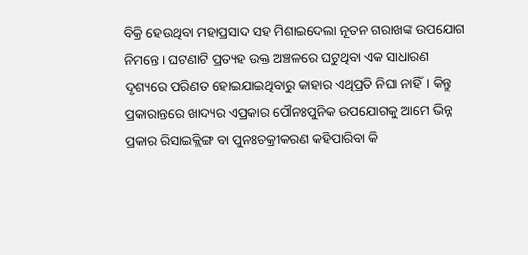ବିକ୍ରି ହେଉଥିବା ମହାପ୍ରସାଦ ସହ ମିଶାଇଦେଲା ନୂତନ ଗରାଖଙ୍କ ଉପଯୋଗ ନିମନ୍ତେ। ଘଟଣାଟି ପ୍ରତ୍ୟହ ଉକ୍ତ ଅଞ୍ଚଳରେ ଘଟୁଥିବା ଏକ ସାଧାରଣ ଦୃଶ୍ୟରେ ପରିଣତ ହୋଇଯାଇଥିବାରୁ କାହାର ଏଥିପ୍ରତି ନିଘା ନାହିଁ। କିନ୍ତୁ ପ୍ରକାରାନ୍ତରେ ଖାଦ୍ୟର ଏପ୍ରକାର ପୌନଃପୁନିକ ଉପଯୋଗକୁ ଆମେ ଭିନ୍ନ ପ୍ରକାର ରିସାଇକ୍ଲିଙ୍ଗ ବା ପୁନଃଚକ୍ରୀକରଣ କହିପାରିବା କି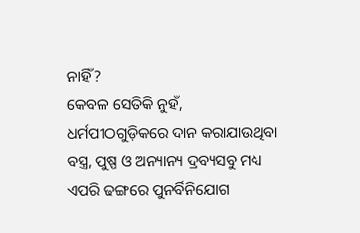ନାହିଁ?
କେବଳ ସେତିକି ନୁହଁ, ଧର୍ମପୀଠଗୁଡ଼ିକରେ ଦାନ କରାଯାଉଥିବା ବସ୍ତ୍ର, ପୁଷ୍ପ ଓ ଅନ୍ୟାନ୍ୟ ଦ୍ରବ୍ୟସବୁ ମଧ୍ୟ ଏପରି ଢଙ୍ଗରେ ପୁନର୍ବିନିଯୋଗ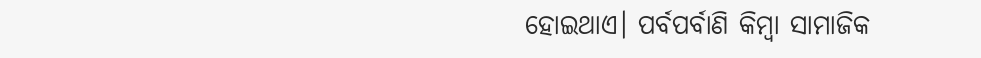ହୋଇଥାଏ। ପର୍ବପର୍ବାଣି କିମ୍ବା ସାମାଜିକ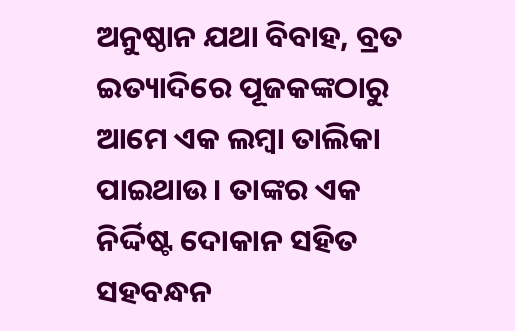ଅନୁଷ୍ଠାନ ଯଥା ବିବାହ, ବ୍ରତ ଇତ୍ୟାଦିରେ ପୂଜକଙ୍କଠାରୁ ଆମେ ଏକ ଲମ୍ବା ତାଲିକା ପାଇଥାଉ। ତାଙ୍କର ଏକ ନିର୍ଦ୍ଦିଷ୍ଟ ଦୋକାନ ସହିତ ସହବନ୍ଧନ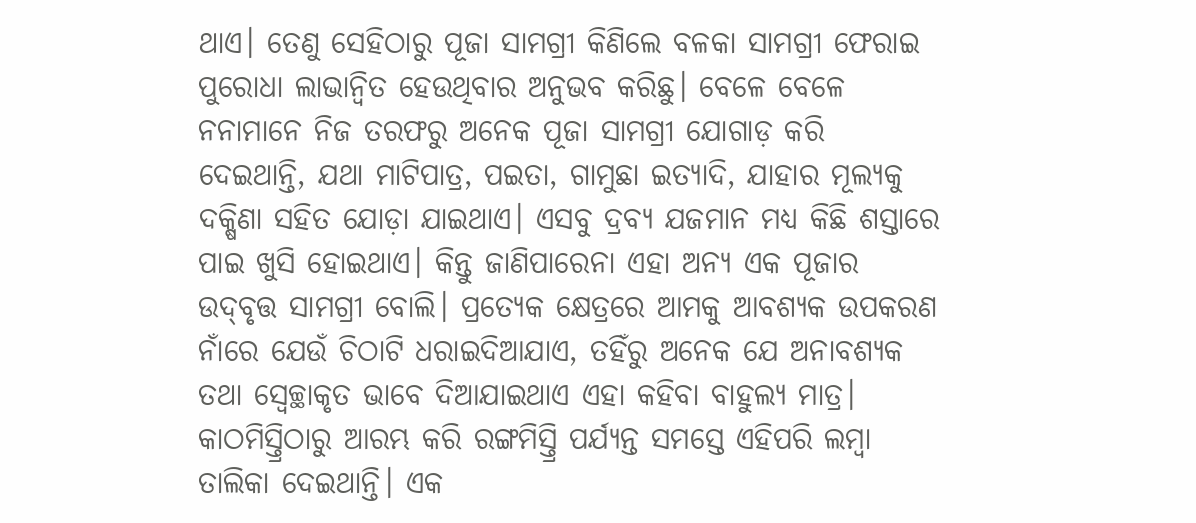ଥାଏ। ତେଣୁ ସେହିଠାରୁ ପୂଜା ସାମଗ୍ରୀ କିଣିଲେ ବଳକା ସାମଗ୍ରୀ ଫେରାଇ ପୁରୋଧା ଲାଭାନ୍ବିତ ହେଉଥିବାର ଅନୁଭବ କରିଛୁ। ବେଳେ ବେଳେ ନନାମାନେ ନିଜ ତରଫରୁ ଅନେକ ପୂଜା ସାମଗ୍ରୀ ଯୋଗାଡ଼ କରି ଦେଇଥାନ୍ତି, ଯଥା ମାଟିପାତ୍ର, ପଇତା, ଗାମୁଛା ଇତ୍ୟାଦି, ଯାହାର ମୂଲ୍ୟକୁ ଦକ୍ଷିଣା ସହିତ ଯୋଡ଼ା ଯାଇଥାଏ। ଏସବୁ ଦ୍ରବ୍ୟ ଯଜମାନ ମଧ୍ୟ କିଛି ଶସ୍ତାରେ ପାଇ ଖୁସି ହୋଇଥାଏ। କିନ୍ତୁ ଜାଣିପାରେନା ଏହା ଅନ୍ୟ ଏକ ପୂଜାର ଉଦ୍‌ବୃତ୍ତ ସାମଗ୍ରୀ ବୋଲି। ପ୍ରତ୍ୟେକ କ୍ଷେତ୍ରରେ ଆମକୁ ଆବଶ୍ୟକ ଉପକରଣ ନାଁରେ ଯେଉଁ ଚିଠାଟି ଧରାଇଦିଆଯାଏ, ତହିଁରୁ ଅନେକ ଯେ ଅନାବଶ୍ୟକ ତଥା ସ୍ବେଚ୍ଛାକୃତ ଭାବେ ଦିଆଯାଇଥାଏ ଏହା କହିବା ବାହୁଲ୍ୟ ମାତ୍ର।
କାଠମିସ୍ତ୍ରିଠାରୁ ଆରମ୍ଭ କରି ରଙ୍ଗମିସ୍ତ୍ରି ପର୍ଯ୍ୟନ୍ତ ସମସ୍ତେ ଏହିପରି ଲମ୍ବା ତାଲିକା ଦେଇଥାନ୍ତି। ଏକ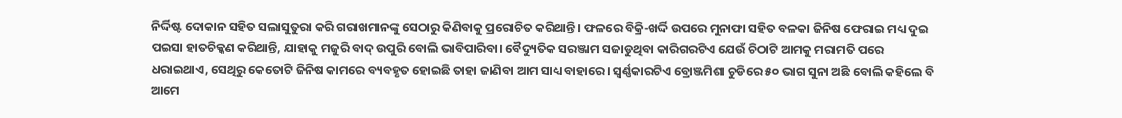ନିର୍ଦ୍ଦିଷ୍ଟ ଦୋକାନ ସହିତ ସଲାସୁତୁରା କରି ଗରାଖମାନଙ୍କୁ ସେଠାରୁ କିଣିବାକୁ ପ୍ରରୋଚିତ କରିଥାନ୍ତି। ଫଳରେ ବିକ୍ରି-ଖର୍ଦ୍ଦି ଉପରେ ମୁନାଫା ସହିତ ବଳକା ଜିନିଷ ଫେରାଇ ମଧ୍ୟ ଦୁଇ ପଇସା ହାତଚିକ୍କଣ କରିଥାନ୍ତି, ଯାହାକୁ ମଜୁରି ବାଦ୍‌ ଉପୁରି ବୋଲି ଭାବିପାରିବା। ବୈଦ୍ୟୁତିକ ସରଞ୍ଜାମ ସଜାଡୁଥିବା କାରିଗରଟିଏ ଯେଉଁ ଚିଠାଟି ଆମକୁ ମରାମତି ପରେ ଧରାଇଥାଏ, ସେଥିରୁ କେତୋଟି ଜିନିଷ କାମରେ ବ୍ୟବହୃତ ହୋଇଛି ତାହା ଜାଣିବା ଆମ ସାଧ୍ୟ ବାହାରେ। ସ୍ବର୍ଣ୍ଣକାରଟିଏ ବ୍ରୋଞ୍ଜମିଶା ଚୁଡିରେ ୫୦ ଭାଗ ସୁନା ଅଛି ବୋଲି କହିଲେ ବି ଆମେ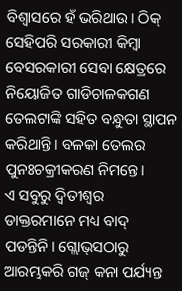ବିଶ୍ୱାସରେ ହଁ ଭରିଥାଉ। ଠିକ୍‌ ସେହିପରି ସରକାରୀ କିମ୍ବା ବେସରକାରୀ ସେବା କ୍ଷେତ୍ରରେ ନିୟୋଜିତ ଗାଡିଚାଳକଗଣ ତେଲଟାଙ୍କି ସହିତ ବନ୍ଧୁତା ସ୍ଥାପନ କରିଥାନ୍ତି। ବଳକା ତେଲର ପୁନଃଚକ୍ରୀକରଣ ନିମନ୍ତେ।
ଏ ସବୁରୁ ଦ୍ୱିତୀଶ୍ୱର ଡାକ୍ତରମାନେ ମଧ୍ୟ ବାଦ୍‌ ପଡନ୍ତିନି। ଗ୍ଲୋଭ୍‌ସଠାରୁ ଆରମ୍ଭକରି ଗଜ୍‌ କନା ପର୍ଯ୍ୟନ୍ତ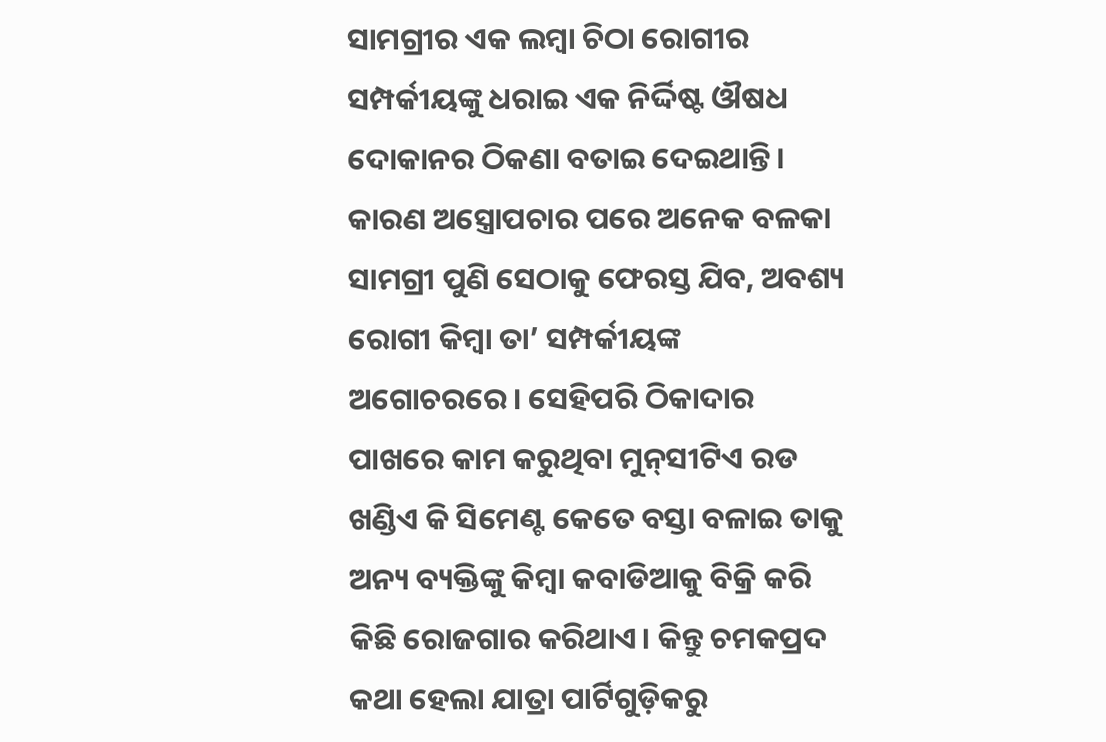ସାମଗ୍ରୀର ଏକ ଲମ୍ବା ଚିଠା ରୋଗୀର ସମ୍ପର୍କୀୟଙ୍କୁ ଧରାଇ ଏକ ନିର୍ଦ୍ଦିଷ୍ଟ ଔଷଧ ଦୋକାନର ଠିକଣା ବତାଇ ଦେଇଥାନ୍ତି। କାରଣ ଅସ୍ତ୍ରୋପଚାର ପରେ ଅନେକ ବଳକା ସାମଗ୍ରୀ ପୁଣି ସେଠାକୁ ଫେରସ୍ତ ଯିବ, ଅବଶ୍ୟ ରୋଗୀ କିମ୍ବା ତା’ ସମ୍ପର୍କୀୟଙ୍କ ଅଗୋଚରରେ। ସେହିପରି ଠିକାଦାର ପାଖରେ କାମ କରୁଥିବା ମୁନ୍‌ସୀଟିଏ ରଡ ଖଣ୍ଡିଏ କି ସିମେଣ୍ଟ କେତେ ବସ୍ତା ବଳାଇ ତାକୁ ଅନ୍ୟ ବ୍ୟକ୍ତିଙ୍କୁ କିମ୍ବା କବାଡିଆକୁ ବିକ୍ରି କରି କିଛି ରୋଜଗାର କରିଥାଏ। କିନ୍ତୁ ଚମକପ୍ରଦ କଥା ହେଲା ଯାତ୍ରା ପାର୍ଟିଗୁଡ଼ିକରୁ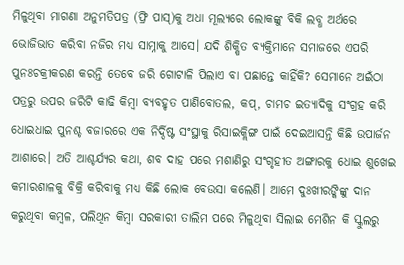ମିଳୁଥିବା ମାଗଣା ଅନୁମତିପତ୍ର (ଫ୍ରି ପାସ୍‌)କୁ ଅଧା ମୂଲ୍ୟରେ ଲୋକଙ୍କୁ ବିକି ଲବ୍ଧ ଅର୍ଥରେ ଭୋଜିଭାତ କରିବା ନଜିର ମଧ୍ୟ ସାମ୍ନାକୁ ଆସେ। ଯଦି ଶିକ୍ଷିତ ବ୍ୟକ୍ତିମାନେ ସମାଜରେ ଏପରି ପୁନଃଚକ୍ରୀକରଣ କରନ୍ତି ତେବେ ଜରି ଗୋଟାଳି ପିଲାଏ ବା ପଛାନ୍ତେ କାହିଁକି? ସେମାନେ ଅଇଁଠା ପତ୍ରରୁ ଉପର ଜରିଟି କାଢି କିମ୍ବା ବ୍ୟବହୃତ ପାଣିବୋତଲ, କପ୍‌, ଚାମଚ ଇତ୍ୟାଦିକୁ ସଂଗ୍ରହ କରି ଧୋଇଧାଇ ପୁନଶ୍ଚ ବଜାରରେ ଏକ ନିର୍ଦ୍ଦିଷ୍ଟ ସଂସ୍ଥାକୁ ରିସାଇକ୍ଲିଙ୍ଗ ପାଇଁ ଦେଇଆସନ୍ତି କିଛି ଉପାର୍ଜନ ଆଶାରେ। ଅତି ଆଶ୍ଚର୍ଯ୍ୟର କଥା, ଶବ ଦାହ ପରେ ମଶାଣିରୁ ସଂଗୃହୀତ ଅଙ୍ଗାରକୁ ଧୋଇ ଶୁଖେଇ କମାରଶାଳକୁ ବିକ୍ରି କରିବାକୁ ମଧ୍ୟ କିଛି ଲୋକ ବେଉସା କଲେଣି। ଆମେ ଦୁଃଖୀରଙ୍କିଙ୍କୁ ଦାନ କରୁଥିବା କମ୍ବଳ, ପଲିଥିନ କିମ୍ବା ସରକାରୀ ତାଲିମ ପରେ ମିଳୁଥିବା ସିଲାଇ ମେଶିନ କି ସ୍କୁଲରୁ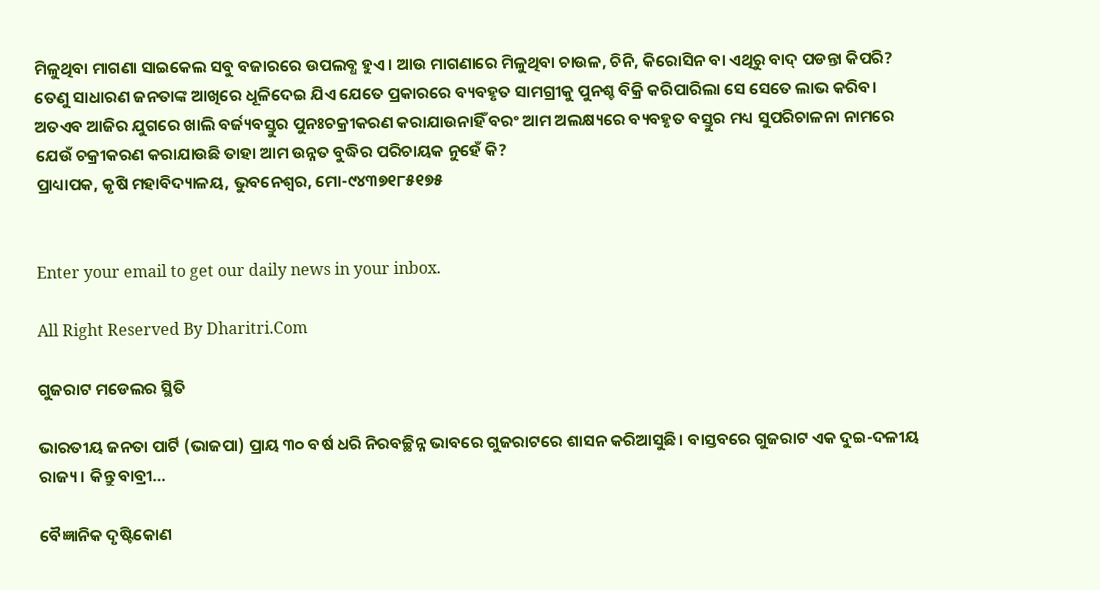ମିଳୁଥିବା ମାଗଣା ସାଇକେଲ ସବୁ ବଜାରରେ ଉପଲବ୍ଧ ହୁଏ। ଆଉ ମାଗଣାରେ ମିଳୁଥିବା ଚାଉଳ, ଚିନି, କିରୋସିନ ବା ଏଥିରୁ ବାଦ୍‌ ପଡନ୍ତା କିପରି? ତେଣୁ ସାଧାରଣ ଜନତାଙ୍କ ଆଖିରେ ଧୂଳିଦେଇ ଯିଏ ଯେତେ ପ୍ରକାରରେ ବ୍ୟବହୃତ ସାମଗ୍ରୀକୁ ପୁନଶ୍ଚ ବିକ୍ରି କରିପାରିଲା ସେ ସେତେ ଲାଭ କରିବ। ଅତଏବ ଆଜିର ଯୁଗରେ ଖାଲି ବର୍ଜ୍ୟବସ୍ତୁର ପୁନଃଚକ୍ରୀକରଣ କରାଯାଉନାହିଁ ବରଂ ଆମ ଅଲକ୍ଷ୍ୟରେ ବ୍ୟବହୃତ ବସ୍ତୁର ମଧ୍ୟ ସୁପରିଚାଳନା ନାମରେ ଯେଉଁ ଚକ୍ରୀକରଣ କରାଯାଉଛି ତାହା ଆମ ଉନ୍ନତ ବୁଦ୍ଧିର ପରିଚାୟକ ନୁହେଁ କି?
ପ୍ରାଧ୍ୟାପକ, କୃଷି ମହାବିଦ୍ୟାଳୟ, ଭୁବନେଶ୍ୱର, ମୋ-୯୪୩୭୧୮୫୧୭୫


Enter your email to get our daily news in your inbox.

All Right Reserved By Dharitri.Com

ଗୁଜରାଟ ମଡେଲର ସ୍ଥିତି

ଭାରତୀୟ ଜନତା ପାର୍ଟି (ଭାଜପା) ପ୍ରାୟ ୩୦ ବର୍ଷ ଧରି ନିରବଚ୍ଛିନ୍ନ ଭାବରେ ଗୁଜରାଟରେ ଶାସନ କରିଆସୁଛି। ବାସ୍ତବରେ ଗୁଜରାଟ ଏକ ଦୁଇ-ଦଳୀୟ ରାଜ୍ୟ। କିନ୍ତୁ ବାବ୍ରୀ…

ବୈଜ୍ଞାନିକ ଦୃଷ୍ଟିକୋଣ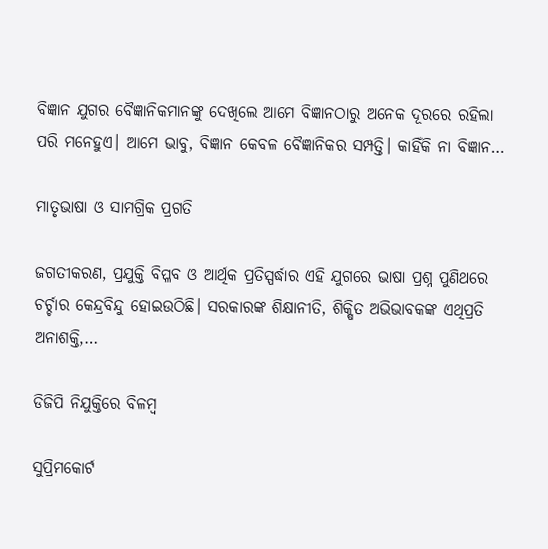ବିଜ୍ଞାନ ଯୁଗର ବୈଜ୍ଞାନିକମାନଙ୍କୁ ଦେଖିଲେ ଆମେ ବିଜ୍ଞାନଠାରୁ ଅନେକ ଦୂରରେ ରହିଲା ପରି ମନେହୁଏ। ଆମେ ଭାବୁ, ବିଜ୍ଞାନ କେବଳ ବୈଜ୍ଞାନିକର ସମ୍ପତ୍ତି। କାହିଁକି ନା ବିଜ୍ଞାନ…

ମାତୃଭାଷା ଓ ସାମଗ୍ରିକ ପ୍ରଗତି

ଜଗତୀକରଣ, ପ୍ରଯୁକ୍ତି ବିପ୍ଳବ ଓ ଆର୍ଥିକ ପ୍ରତିସ୍ପର୍ଦ୍ଧାର ଏହି ଯୁଗରେ ଭାଷା ପ୍ରଶ୍ନ ପୁଣିଥରେ ଚର୍ଚ୍ଚାର କେନ୍ଦ୍ରବିନ୍ଦୁ ହୋଇଉଠିଛି। ସରକାରଙ୍କ ଶିକ୍ଷାନୀତି, ଶିକ୍ଷିତ ଅଭିଭାବକଙ୍କ ଏଥିପ୍ରତି ଅନାଶକ୍ତି,…

ଡିଜିପି ନିଯୁକ୍ତିରେ ବିଳମ୍ବ

ସୁପ୍ରିମକୋର୍ଟ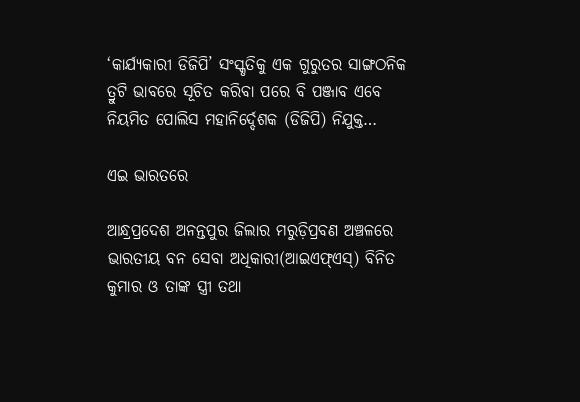‘କାର୍ଯ୍ୟକାରୀ ଡିଜିପି’ ସଂସ୍କୃତିକୁ ଏକ ଗୁରୁତର ସାଙ୍ଗଠନିକ ତ୍ରୁଟି ଭାବରେ ସୂଚିତ କରିବା ପରେ ବି ପଞ୍ଜାବ ଏବେ ନିୟମିତ ପୋଲିସ ମହାନିର୍ଦ୍ଦେଶକ (ଡିଜିପି) ନିଯୁକ୍ତ…

ଏଇ ଭାରତରେ

ଆନ୍ଧ୍ରପ୍ରଦେଶ ଅନନ୍ତପୁର ଜିଲାର ମରୁଡ଼ିପ୍ରବଣ ଅଞ୍ଚଳରେ ଭାରତୀୟ ବନ ସେବା ଅଧିକାରୀ(ଆଇଏଫ୍‌ଏସ୍‌) ବିନିତ କୁମାର ଓ ତାଙ୍କ ସ୍ତ୍ରୀ ତଥା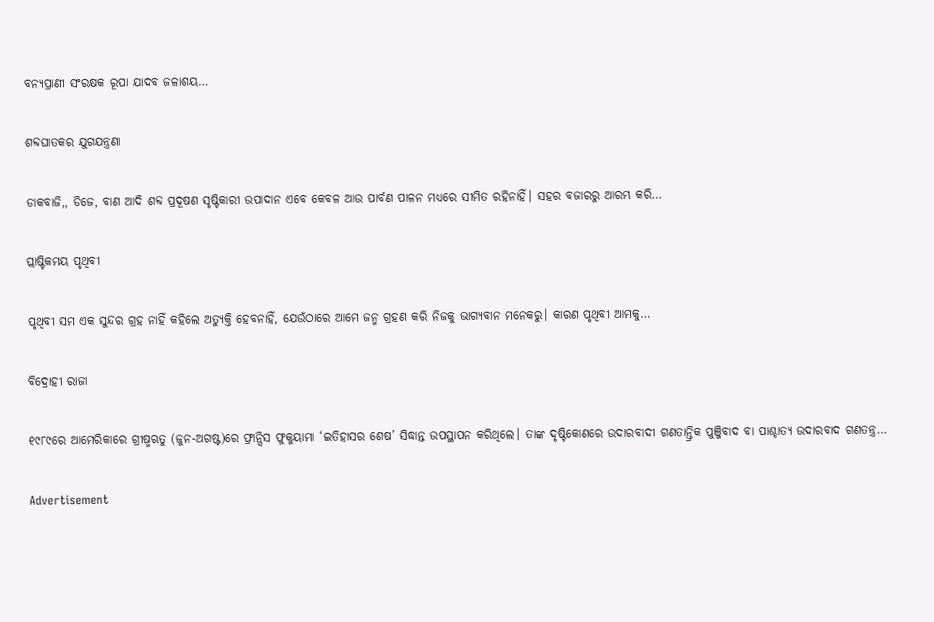ବନ୍ୟପ୍ରାଣୀ ସଂରକ୍ଷକ ରୂପା ଯାଦବ ଜଳାଶୟ…

ଶବ୍ଦଘାତକର ଯୁଗଯନ୍ତ୍ରଣା

ଡାକବାଜି,, ଡିଜେ, ବାଣ ଆଦି ଶବ୍ଦ ପ୍ରଦୂଷଣ ସୃଷ୍ଟିକାରୀ ଉପାଦାନ ଏବେ କେବଳ ଆଉ ପାର୍ବଣ ପାଳନ ମଧ୍ୟରେ ସୀମିତ ରହିନାହିଁ। ସହର ବଜାରରୁ ଆରମ୍ଭ କରି…

ପ୍ଲାଷ୍ଟିକମୟ ପୃଥିବୀ

ପୃଥିବୀ ସମ ଏକ ସୁନ୍ଦର ଗ୍ରହ ନାହିଁ କହିଲେ ଅତ୍ୟୁକ୍ତି ହେବନାହିଁ, ଯେଉଁଠାରେ ଆମେ ଜନ୍ମ ଗ୍ରହଣ କରି ନିଜକୁ ଭାଗ୍ୟବାନ ମନେକରୁ। କାରଣ ପୃଥିବୀ ଆମକୁ…

ବିଦ୍ରୋହୀ ରାଜା

୧୯୮୯ରେ ଆମେରିକାରେ ଗ୍ରୀଷ୍ମଋତୁ (ଜୁନ-ଅଗଷ୍ଟ)ରେ ଫ୍ରାନ୍ସିସ ଫୁକୁୟାମା ‘ଇତିହାସର ଶେଷ’ ସିଦ୍ଧାନ୍ତ ଉପସ୍ଥାପନ କରିଥିଲେ। ତାଙ୍କ ଦୃଷ୍ଟିକୋଣରେ ଉଦାରବାଦୀ ଗଣତାନ୍ତ୍ରିକ ପୁଞ୍ଜିବାଦ ବା ପାଶ୍ଚାତ୍ୟ ଉଦାରବାଦ ଗଣତନ୍ତ୍ର…

Advertisement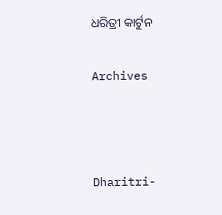ଧରିତ୍ରୀ କାର୍ଟୁନ

Archives



Dharitri-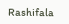Rashifala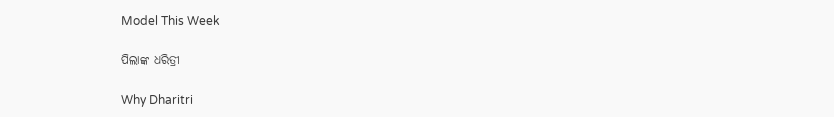Model This Week

ପିଲାଙ୍କ ଧରିତ୍ରୀ

Why Dharitri